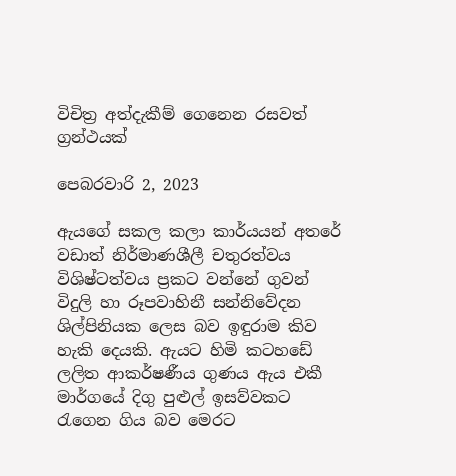විචිත්‍ර අත්දැකීම් ගෙනෙන රසවත් ග්‍රන්ථයක්

පෙබරවාරි 2, 2023

ඇයගේ සකල කලා කාර්යයන් අතරේ වඩාත් නිර්මාණශීලී චතුරත්වය විශිෂ්ටත්වය ප්‍රකට වන්නේ ගුවන් විදුලි හා රූපවාහිනී සන්නිවේදන ශිල්පිනියක ලෙස බව ඉඳුරාම කිව හැකි දෙයකි. ඇයට හිමි කටහඩේ ලලිත ආකර්ෂණීය ගුණය ඇය එකී මාර්ගයේ දිගු පුළුල් ඉසව්වකට රැගෙන ගිය බව මෙරට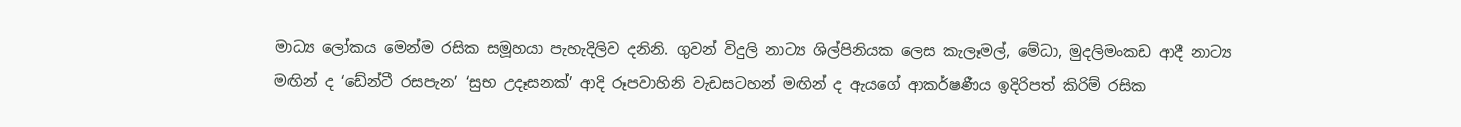මාධ්‍ය ලෝකය මෙන්ම රසික සමූහයා පැහැදිලිව දනිනි. ගුවන් විදුලි නාට්‍ය ශිල්පිනියක ලෙස කැලෑමල්, මේධා, මුදලිමංකඩ ආදී නාට්‍ය මඟින් ද ‘ඩේන්ටී රසපැන’ ‘සුභ උදෑසනක්’ ආදි රූපවාහිනි වැඩසටහන් මඟින් ද ඇයගේ ආකර්ෂණීය ඉදිරිපත් කිරිම් රසික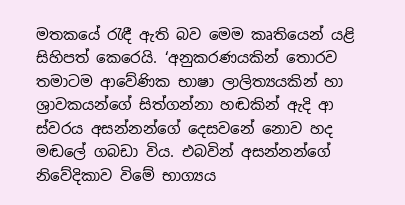මතකයේ රැඳී ඇති බව මෙම කෘතියෙන් යළි සිහිපත් කෙරෙයි. ‘අනුකරණයකින් තොරව තමාටම ආවේණික භාෂා ලාලිත්‍යයකින් හා ශ්‍රාවකයන්ගේ සිත්ගන්නා හඬකින් ඇදි ආ ස්වරය අසන්නන්ගේ දෙසවනේ නොව හද මඬලේ ගබඩා විය. එබවින් අසන්නන්ගේ නිවේදිකාව විමේ භාග්‍යය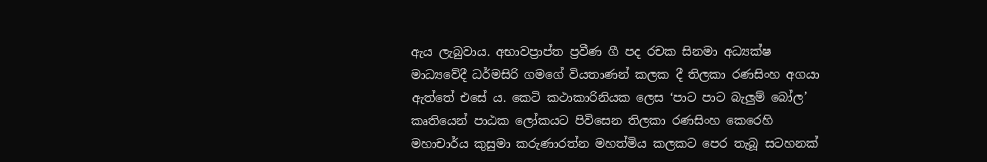ඇය ලැබුවාය. අභාවප්‍රාප්ත ප්‍රවීණ ගී පද රචක සිනමා අධ්‍යක්ෂ මාධ්‍යවේදී ධර්මසිරි ගමගේ වියතාණන් කලක දී තිලකා රණසිංහ අගයා ඇත්තේ එසේ ය. කෙටි කථාකාරිනියක ලෙස ‘පාට පාට බැලුම් බෝල’ කෘතියෙන් පාඨක ලෝකයට පිවිසෙන තිලකා රණසිංහ කෙරෙහි මහාචාර්ය කුසුමා කරුණාරත්න මහත්මිය කලකට පෙර තැබූ සටහනක්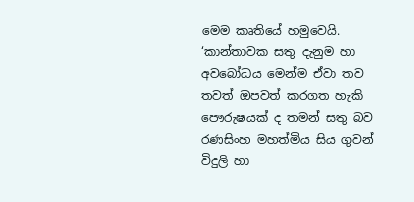මෙම කෘතියේ හමුවෙයි. ‘කාන්තාවක සතු දැනුම හා අවබෝධය මෙන්ම ඒවා තව තවත් ඔපවත් කරගත හැකි පෞරුෂයක් ද තමන් සතු බව රණසිංහ මහත්මිය සිය ගුවන් විදුලි හා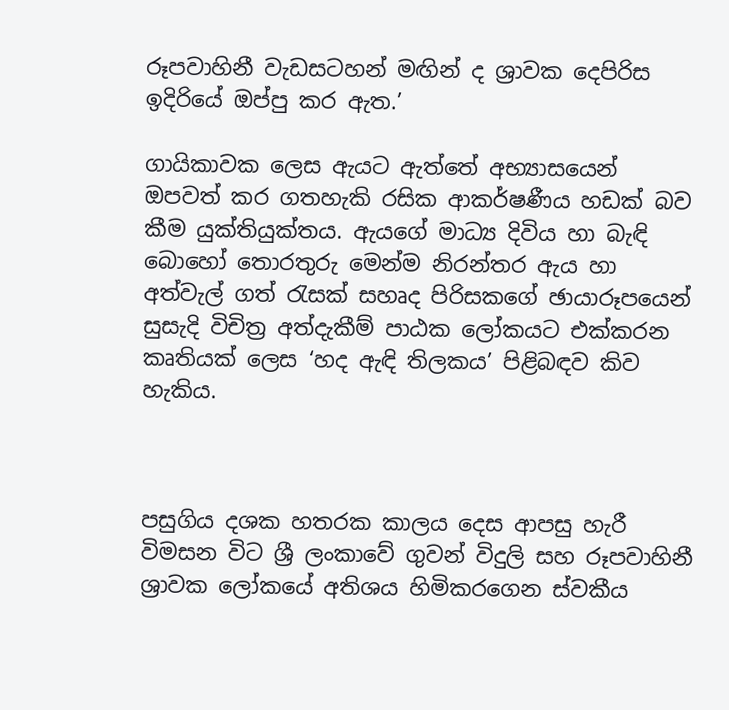රූපවාහිනී වැඩසටහන් මඟින් ද ශ්‍රාවක දෙපිරිස ඉදිරියේ ඔප්පු කර ඇත.’

ගායිකාවක ලෙස ඇයට ඇත්තේ අභ්‍යාසයෙන් ඔපවත් කර ගතහැකි රසික ආකර්ෂණීය හඩක් බව කීම යුක්තියුක්තය. ඇයගේ මාධ්‍ය දිවිය හා බැඳි බොහෝ තොරතුරු මෙන්ම නිරන්තර ඇය හා අත්වැල් ගත් රැසක් සහෘද පිරිසකගේ ඡායාරූපයෙන් සුසැදි විචිත්‍ර අත්දැකීම් පාඨක ලෝකයට එක්කරන කෘතියක් ලෙස ‘හද ඇඳි තිලකය’ පිළිබඳව කිව හැකිය.



පසුගිය දශක හතරක කාලය දෙස ආපසු හැරී විමසන විට ශ්‍රී ලංකාවේ ගුවන් විදුලි සහ රූපවාහිනී ශ්‍රාවක ලෝකයේ අතිශය හිමිකරගෙන ස්වකීය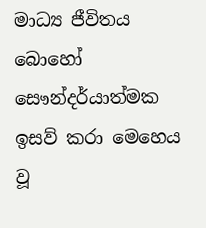මාධ්‍ය ජීවිතය බොහෝ සෞන්දර්යාත්මක ඉසව් කරා මෙහෙය වූ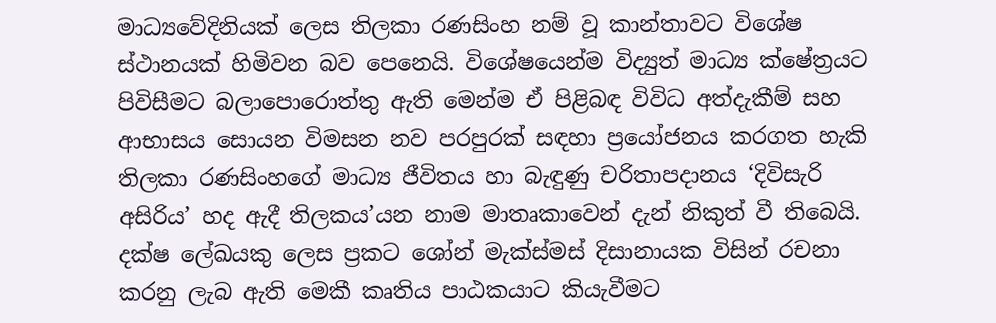මාධ්‍යවේදිනියක් ලෙස තිලකා රණසිංහ නම් වූ කාන්තාවට විශේෂ ස්ථානයක් හිමිවන බව පෙනෙයි. විශේෂයෙන්ම විද්‍යුත් මාධ්‍ය ක්ෂේත්‍රයට පිවිසීමට බලාපොරොත්තු ඇති මෙන්ම ඒ පිළිබඳ විවිධ අත්දැකීම් සහ ආභාසය සොයන විමසන නව පරපුරක් සඳහා ප්‍රයෝජනය කරගත හැකි තිලකා රණසිංහගේ මාධ්‍ය ජීවිතය හා බැඳුණු චරිතාපදානය ‘දිවිසැරි අසිරිය’ හද ඇදී තිලකය’යන නාම මාතෘකාවෙන් දැන් නිකුත් වී තිබෙයි. දක්ෂ ලේඛයකු ලෙස ප්‍රකට ශෝන් මැක්ස්මස් දිසානායක විසින් රචනා කරනු ලැබ ඇති මෙකී කෘතිය පාඨකයාට කියැවීමට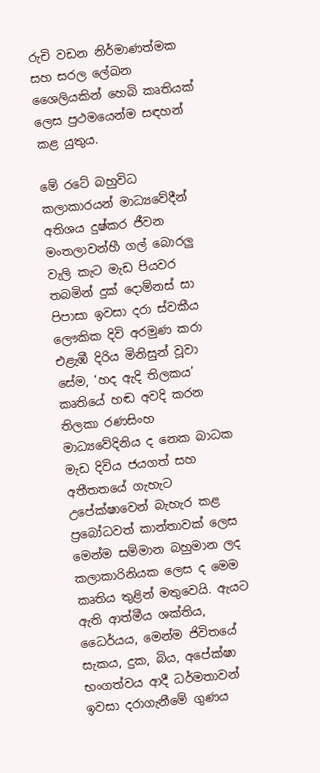රුචි වඩන නිර්මාණත්මක සහ සරල ලේඛන ශෛලියකින් හෙබි කෘතියක් ලෙස ප්‍රථමයෙන්ම සඳහන් කළ යුතුය.

මේ රටේ බහුවිධ කලාකාරයන් මාධ්‍යවේදීන් අතිශය දුෂ්කර ජීවන මංතලාවන්හී ගල් බොරලු වැලි කැට මැඩ පියවර තබමින් දුක් දොම්නස් සා පිපාසා ඉවසා දරා ස්වකීය ලෞකික දිවි අරමුණ කරා එළැඹී දිරිය මිනිසුන් වූවා සේම, ‘හද ඇදි තිලකය’ කෘතියේ හඬ අවදි කරන තිලකා රණසිංහ මාධ්‍යවේදිනිය ද නෙක බාධක මැඩ දිවිය ජයගත් සහ අතීතතයේ ගැහැට උපේක්ෂාවෙන් බැහැර කළ ප්‍රබෝධවත් කාන්තාවක් ලෙස මෙන්ම සම්මාන බහුමාන ලද කලාකාරිනියක ලෙස ද මෙම කෘතිය තුළින් මතුවෙයි. ඇයට ඇති ආත්මීය ශක්තිය, ධෛර්යය, මෙන්ම ජිවිතයේ සැකය, දුක, බිය, අපේක්ෂා භංගත්වය ආදී ධර්මතාවන් ඉවසා දරාගැනීමේ ගුණය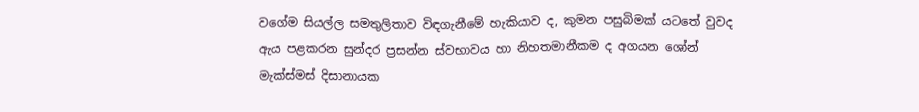වගේම සියල්ල සමතුලිතාව විඳගැනීමේ හැකියාව ද, කුමන පසුබිමක් යටතේ වුවද ඇය පළකරන සුන්දර ප්‍රසන්න ස්වභාවය හා නිහතමානීකම ද අගයන ශෝන් මැක්ස්මස් දිසානායක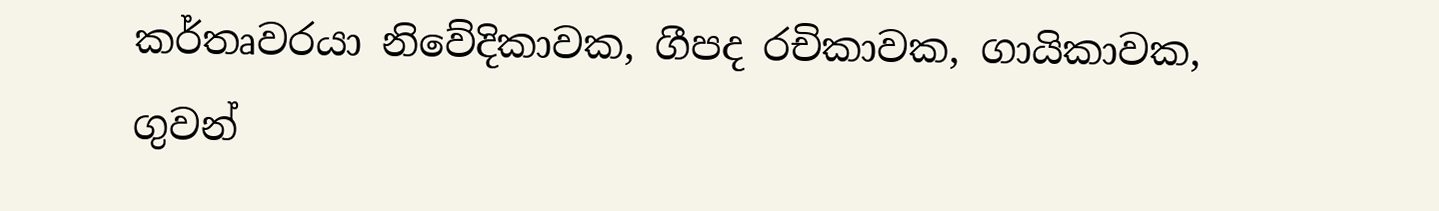කර්තෘවරයා නිවේදිකාවක, ගීපද රචිකාවක, ගායිකාවක, ගුවන්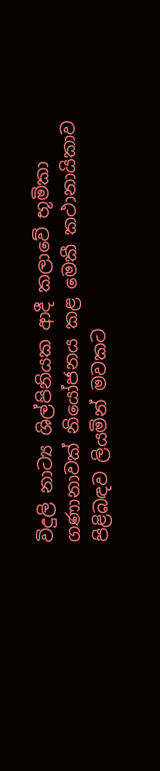විදුලි නාට්‍ය ශිල්පිනියක ආදී කලාවේ භූමිකා ගණානාවක් නියෝජනය කළ මෙකී කථානායිකාව පිළිබඳව ලියමින් මවකට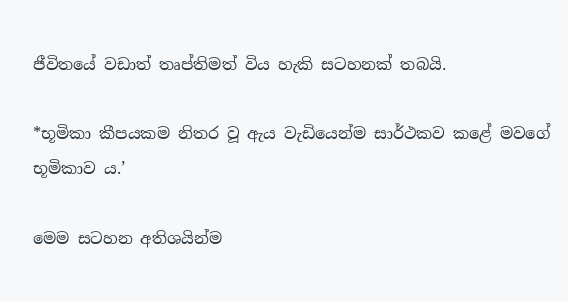ජීවිතයේ වඩාත් තෘප්තිමත් විය හැකි සටහනක් තබයි.

*භූමිකා කීපයකම නිතර වූ ඇය වැඩියෙන්ම සාර්ථකව කළේ මවගේ භූමිකාව ය.’

මෙම සටහන අතිශයින්ම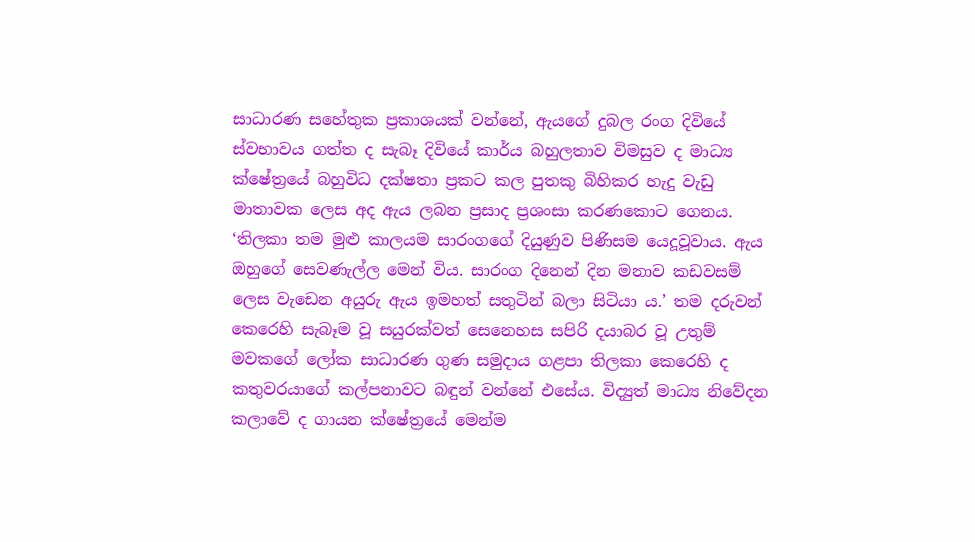සාධාරණ සහේතුක ප්‍රකාශයක් වන්නේ, ඇයගේ දුබල රංග දිවියේ ස්වභාවය ගත්ත ද සැබෑ දිවියේ කාර්ය බහුලතාව විමසුව ද මාධ්‍ය ක්ෂේත්‍රයේ බහුවිධ දක්ෂතා ප්‍රකට කල පුතකු බිහිකර හැදු වැඩු මාතාවක ලෙස අද ඇය ලබන ප්‍රසාද ප්‍රශංසා කරණකොට ගෙනය. ‘තිලකා තම මුළු කාලයම සාරංගගේ දියුණුව පිණිසම යෙදූවූවාය. ඇය ඔහුගේ සෙවණැල්ල මෙන් විය. සාරංග දිනෙන් දින මනාව කඩවසම් ලෙස වැඩෙන අයුරු ඇය ඉමහත් සතුටින් බලා සිටියා ය.’ තම දරුවන් කෙරෙහි සැබෑම වූ සයුරක්වත් සෙනෙහස සපිරි දයාබර වූ උතුම් මවකගේ ලෝක සාධාරණ ගුණ සමුදාය ගළපා තිලකා කෙරෙහි ද කතුවරයාගේ කල්පනාවට බඳුන් වන්නේ එසේය. විද්‍යුත් මාධ්‍ය නිවේදන කලාවේ ද ගායන ක්ෂේත්‍රයේ මෙන්ම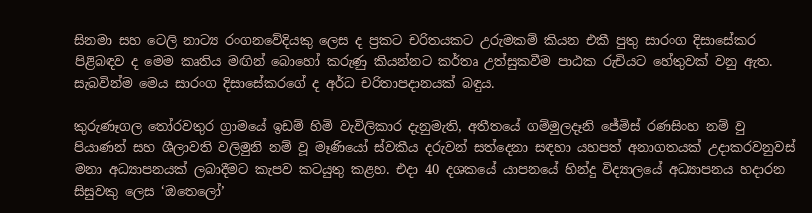සිනමා සහ ටෙලි නාට්‍ය රංගනවේදියකු ලෙස ද ප්‍රකට චරිතයකට උරුමකම් කියන එකී පුතු සාරංග දිසාසේකර පිළිබඳව ද මෙම කෘතිය මඟින් බොහෝ කරුණු කියන්නට කර්තෘ උත්සුකවීම පාඨක රුචියට හේතුවක් වනු ඇත. සැබවින්ම මෙය සාරංග දිසාසේකරගේ ද අර්ධ චරිතාපදානයක් බඳුය.

කුරුණෑගල තෝරවතුර ග්‍රාමයේ ඉඩම් හිමි වැවිලිකාර දැනුමැති, අතීතයේ ගම්මුලදෑනි ජේමිස් රණසිංහ නම් වු පියාණන් සහ ශීලාවති වලිමුනි නම් වූ මෑණියෝ ස්වකීය දරුවන් සත්දෙනා සඳහා යහපත් අනාගතයක් උදාකරවනුවස් මනා අධ්‍යාපනයක් ලබාදීමට කැපව කටයුතු කළහ. එදා 40 දශකයේ යාපනයේ හින්දු විද්‍යාලයේ අධ්‍යාපනය හදාරන සිසුවකු ලෙස ‘ඔතෙලෝ’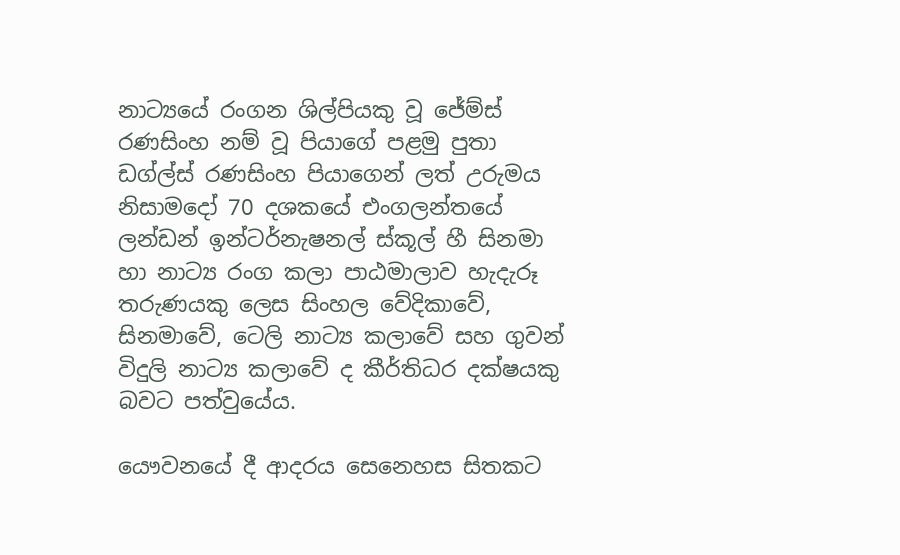නාට්‍යයේ රංගන ශිල්පියකු වූ ජේම්ස් රණසිංහ නම් වූ පියාගේ පළමු පුතා ඩග්ල්ස් රණසිංහ පියාගෙන් ලත් උරුමය නිසාමදෝ 70 දශකයේ එංගලන්තයේ ලන්ඩන් ඉන්ටර්නැෂනල් ස්කූල් හී සිනමා හා නාට්‍ය රංග කලා පාඨමාලාව හැදැරූ තරුණයකු ලෙස සිංහල වේදිකාවේ, සිනමාවේ, ටෙලි නාට්‍ය කලාවේ සහ ගුවන් විදුලි නාට්‍ය කලාවේ ද කීර්තිධර දක්ෂයකු බවට පත්වුයේය.

යෞවනයේ දී ආදරය සෙනෙහස සිතකට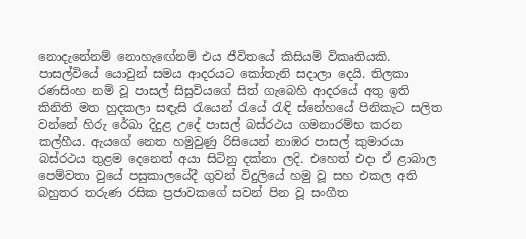නොදැනේනම් නොහැඟේනම් එය ජීවිතයේ කිසියම් විකෘතියකි. පාසල්වියේ යොවුන් සමය ආදරයට කෝතැනි සදාලා දෙයි. තිලකා රණසිංහ නම් වූ පාසල් සිසුවියගේ සිත් ගැබෙහි ආදරයේ අතු ඉති කිනිති මත හුදකලා සඳැසි රැයෙන් රැයේ රැඳි ස්නේහයේ පිනිකැට සලිත වන්නේ හිරු රේඛා දිදුළ උදේ පාසල් බස්රථය ගමනාරම්භ කරන කල්හීය. ඇයගේ නෙත හමුවුණු රිසියෙන් නාඹර පාසල් කුමාරයා බස්රථය තුළම දෙනෙත් අයා සිටිනු දක්නා ලදි. එහෙත් එදා ඒ ළාබාල පෙම්වතා වුයේ පසුකාලයේදී ගුවන් විදුලියේ හමු වූ සහ එකල අති බහුතර තරුණ රසික ප්‍රජාවකගේ සවන් පින වූ සංගීත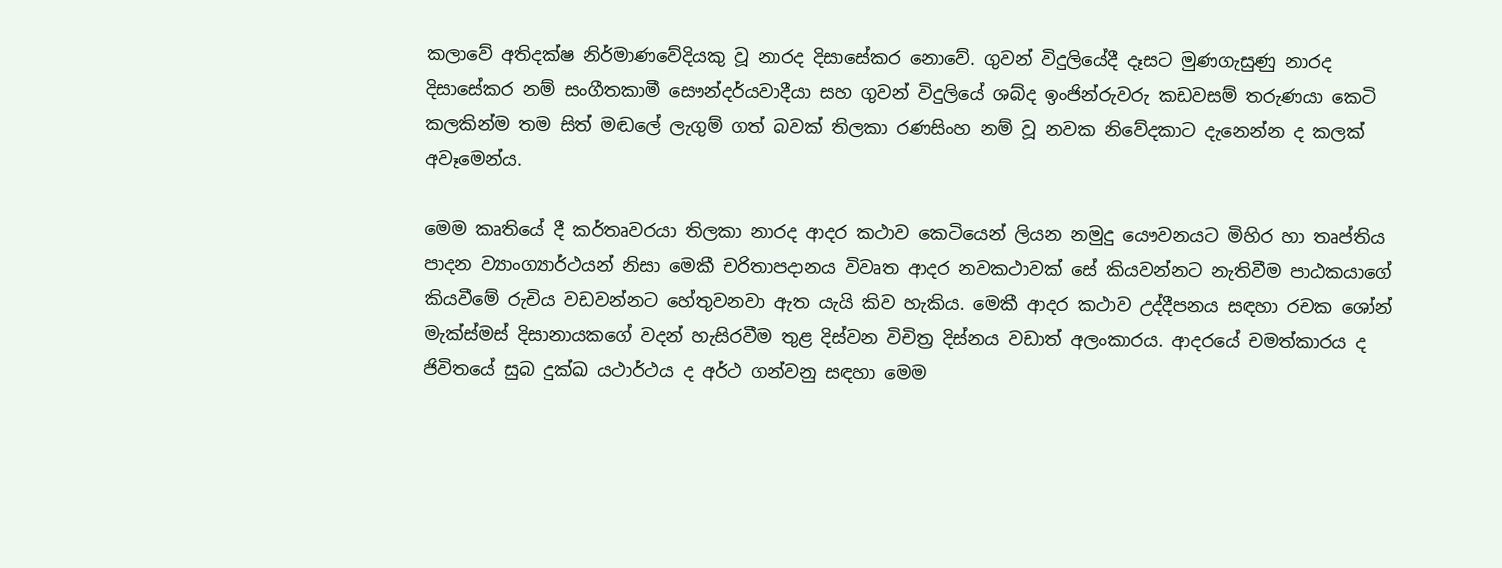කලාවේ අතිදක්ෂ නිර්මාණවේදියකු වූ නාරද දිසාසේකර නොවේ. ගුවන් විදුලියේදී දෑසට මුණගැසුණු නාරද දිසාසේකර නම් සංගීතකාමී සෞන්දර්යවාදීයා සහ ගුවන් විදුලියේ ශබ්ද ඉංජින්රුවරු කඩවසම් තරුණයා කෙටි කලකින්ම තම සිත් මඬලේ ලැගුම් ගත් බවක් තිලකා රණසිංහ නම් වූ නවක නිවේදකාට දැනෙන්න ද කලක් අවෑමෙන්ය.

මෙම කෘතියේ දී කර්තෘවරයා තිලකා නාරද ආදර කථාව කෙටියෙන් ලියන නමුදු යෞවනයට මිහිර හා තෘප්තිය පාදන ව්‍යාංග්‍යාර්ථයන් නිසා මෙකී චරිතාපදානය විවෘත ආදර නවකථාවක් සේ කියවන්නට නැතිවීම පාඨකයාගේ කියවීමේ රුචිය වඩවන්නට හේතුවනවා ඇත යැයි කිව හැකිය. මෙකී ආදර කථාව උද්දීපනය සඳහා රචක ශෝන් මැක්ස්මස් දිසානායකගේ වදන් හැසිරවීම තුළ දිස්වන විචිත්‍ර දිස්නය වඩාත් අලංකාරය. ආදරයේ චමත්කාරය ද ජිවිතයේ සුබ දුක්ඛ යථාර්ථය ද අර්ථ ගන්වනු සඳහා මෙම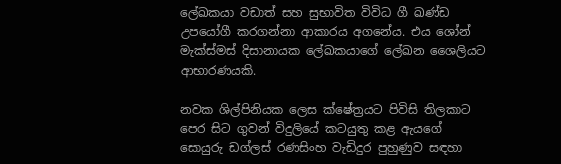ලේඛකයා වඩාත් සහ සුභාවිත විවිධ ගී ඛණ්ඩ උපයෝගී කරගන්නා ආකාරය අගනේය. එය ශෝන් මැක්ස්මස් දිසානායක ලේඛකයාගේ ලේඛන ශෛලියට ආභාරණයකි.

නවක ශිල්පිනියක ලෙස ක්ෂේත්‍රයට පිවිසි තිලකාට පෙර සිට ගුවන් විදුලියේ කටයුතු කළ ඇයගේ සොයුරු ඩග්ලස් රණසිංහ වැඩිදුර පුහුණුව සඳහා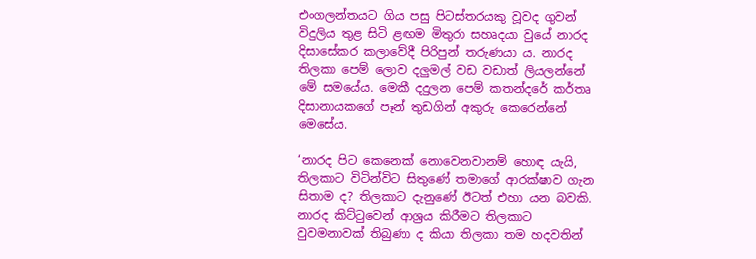එංගලන්තයට ගිය පසු පිටස්තරයකු වූවද ගුවන් විදුලිය තුළ සිටි ළඟම මිතුරා සහෘදයා වුයේ නාරද දිසාසේකර කලාවේදී පිරිපුන් තරුණයා ය. නාරද තිලකා පෙම් ලොව දලුමල් වඩ වඩාත් ලියලන්නේ මේ සමයේය. මෙකී දදුලන පෙම් කතන්දරේ කර්තෘ දිසානායකගේ පෑන් තුඩගින් අකුරු කෙරෙන්නේ මෙසේය.

‘නාරද පිට කෙනෙක් නොවෙනවානම් හොඳ යැයි, තිලකාට විටින්විට සිතුණේ තමාගේ ආරක්ෂාව ගැන සිතාම ද? තිලකාට දැනුණේ ඊටත් එහා යන බවකි. නාරද කිට්ටුවෙන් ආශ්‍රය කිරීමට තිලකාට වුවමනාවක් තිබුණා ද කියා තිලකා තම හදවතින්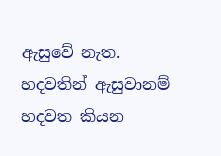ඇසුවේ නැත. හදවතින් ඇසුවානම් හදවත කියන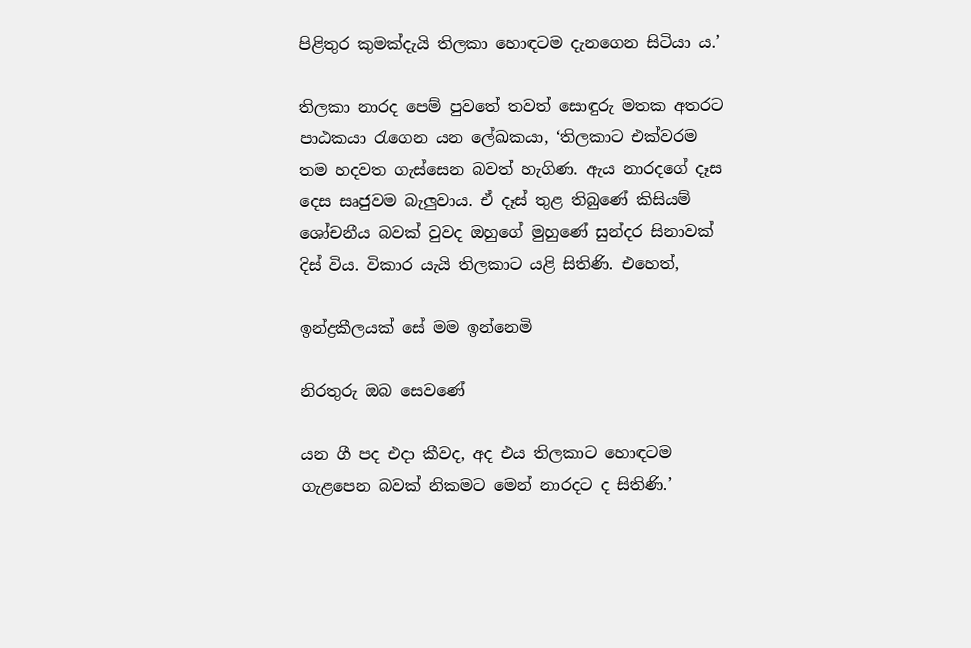පිළිතුර කුමක්දැයි තිලකා හොඳටම දැනගෙන සිටියා ය.’

තිලකා නාරද පෙම් පුවතේ තවත් සොඳුරු මතක අතරට පාඨකයා රැගෙන යන ලේඛකයා, ‘තිලකාට එක්වරම තම හදවත ගැස්සෙන බවත් හැගිණ. ඇය නාරදගේ දෑස දෙස සෘජුවම බැලුවාය. ඒ දෑස් තුළ තිබුණේ කිසියම් ශෝචනීය බවක් වුවද ඔහුගේ මුහුණේ සුන්දර සිනාවක් දිස් විය. විකාර යැයි තිලකාට යළි සිතිණි. එහෙත්,

ඉන්ද්‍රකීලයක් සේ මම ඉන්නෙමි

නිරතුරු ඔබ සෙවණේ

යන ගී පද එදා කීවද, අද එය තිලකාට හොඳටම ගැළපෙන බවක් නිකමට මෙන් නාරදට ද සිතිණි.’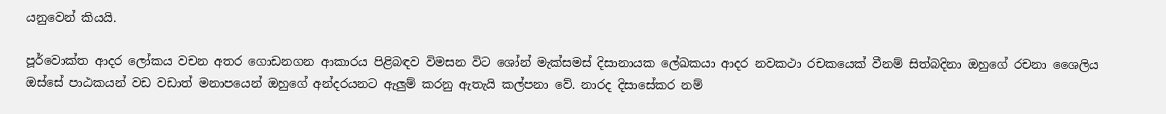යනුවෙන් කියයි.

පූර්වොක්ත ආදර ලෝකය වචන අතර ගොඩනගන ආකාරය පිළිබඳව විමසන විට ශෝන් මැක්සමස් දිසානායක ලේඛකයා ආදර නවකථා රචකයෙක් වීනම් සිත්බදිනා ඔහුගේ රචනා ශෛලිය ඔස්සේ පාඨකයන් වඩ වඩාත් මනාපයෙන් ඔහුගේ අන්දරයනට ඇලුම් කරනු ඇතැයි කල්පනා වේ. නාරද දිසාසේකර නම්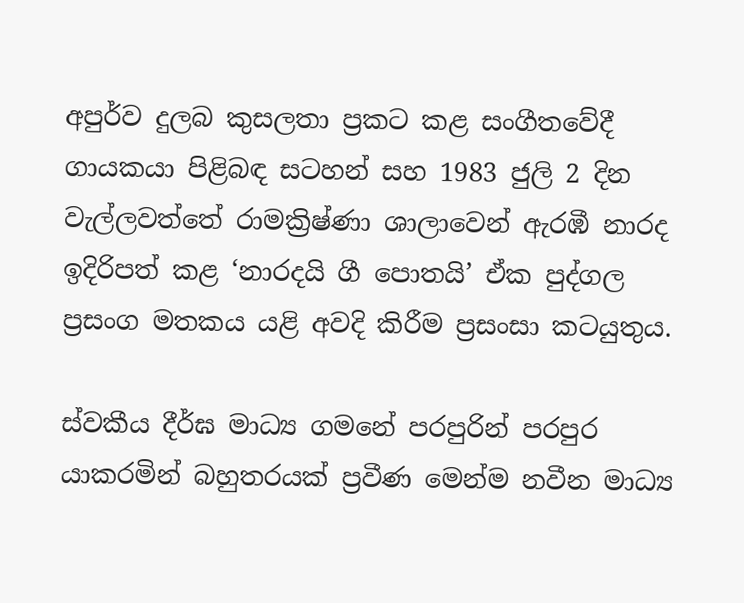අපුර්ව දුලබ කුසලතා ප්‍රකට කළ සංගීතවේදී ගායකයා පිළිබඳ සටහන් සහ 1983 ජුලි 2 දින වැල්ලවත්තේ රාමක්‍රිෂ්ණා ශාලාවෙන් ඇරඹී නාරද ඉදිරිපත් කළ ‘නාරදයි ගී පොතයි’ ඒක පුද්ගල ප්‍රසංග මතකය යළි අවදි කිරීම ප්‍රසංසා කටයුතුය.

ස්වකීය දීර්ඝ මාධ්‍ය ගමනේ පරපුරින් පරපුර යාකරමින් බහුතරයක් ප්‍රවීණ මෙන්ම නවීන මාධ්‍ය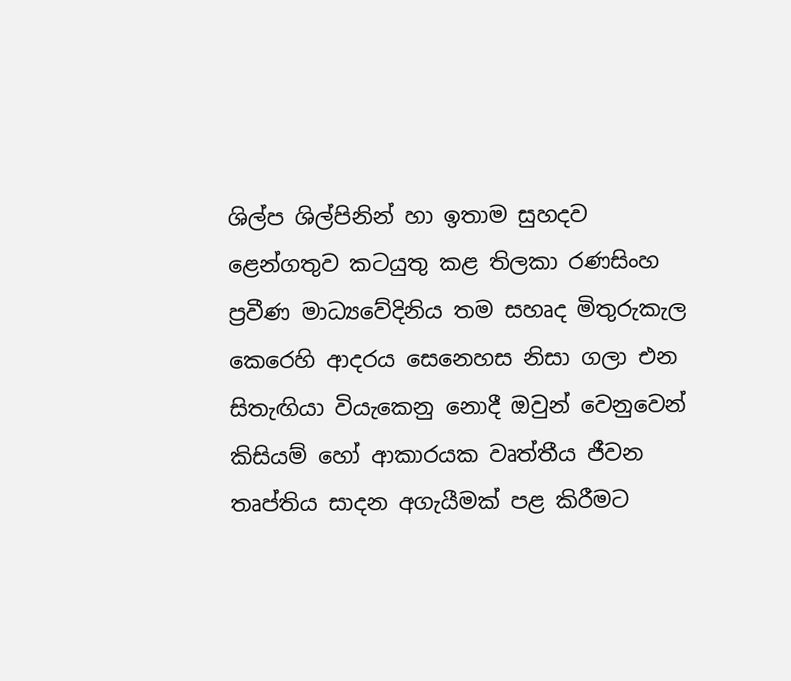ශිල්ප ශිල්පිනින් හා ඉතාම සුහදව ළෙන්ගතුව කටයුතු කළ තිලකා රණසිංහ ප්‍රවීණ මාධ්‍යවේදිනිය තම සහෘද මිතුරුකැල කෙරෙහි ආදරය සෙනෙහස නිසා ගලා එන සිතැඟියා වියැකෙනු නොදී ඔවුන් වෙනුවෙන් කිසියම් හෝ ආකාරයක වෘත්තීය ජීවන තෘප්තිය සාදන අගැයීමක් පළ කිරීමට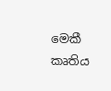මෙකී කෘතිය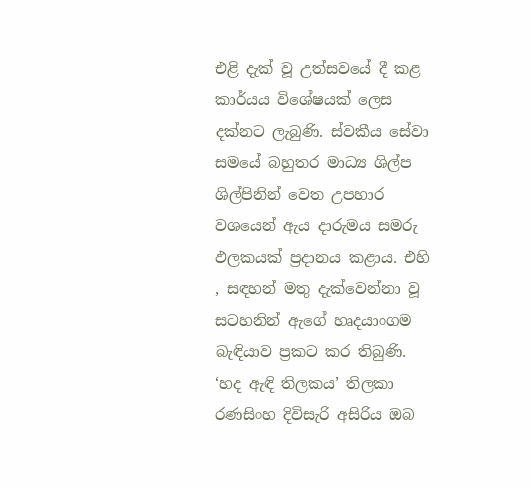එළි දැක් වූ උත්සවයේ දී කළ කාර්යය විශේෂයක් ලෙස දක්නට ලැබුණි. ස්වකීය සේවා සමයේ බහුතර මාධ්‍ය ශිල්ප ශිල්පිනින් වෙත උපහාර වශයෙන් ඇය දාරුමය සමරු ඵලකයක් ප්‍රදානය කළාය. එහි , සඳහන් මතු දැක්වෙන්නා වූ සටහනින් ඇගේ හෘදයාංගම බැඳියාව ප්‍රකට කර තිබුණි. ‘හද ඇඳි තිලකය’ තිලකා රණසිංහ දිවිසැරි අසිරිය ඔබ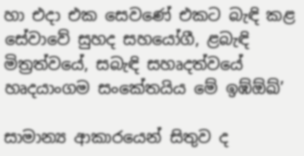හා එදා එක සෙවණේ එකට බැඳි කළ සේවාවේ සුහද සහයෝගී, ළබැඳි මිත්‍රත්වයේ, සබැඳි සහෘදත්වයේ හෘදයාංගම සංකේතයිය මේ ඉඹ්ඕඛ්’

සාමාන්‍ය ආකාරයෙන් සිතුව ද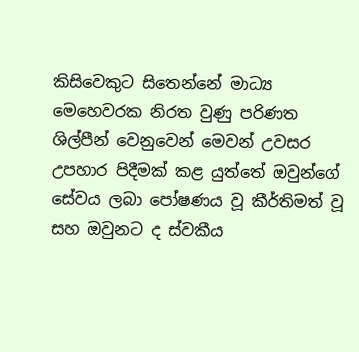කිසිවෙකුට සිතෙන්නේ මාධ්‍ය මෙහෙවරක නිරත වුණු පරිණත ශිල්පීන් වෙනුවෙන් මෙවන් උවසර උපහාර පිදීමක් කළ යුත්තේ ඔවුන්ගේ සේවය ලබා පෝෂණය වූ කීර්තිමත් වූ සහ ඔවුනට ද ස්වකීය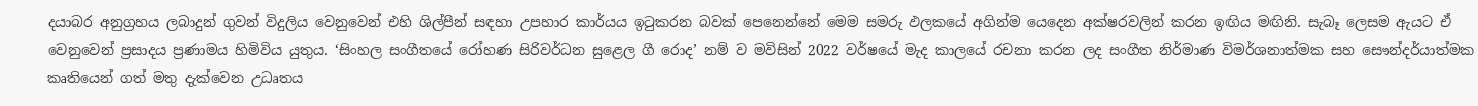දයාබර අනුග්‍රහය ලබාදුන් ගුවන් විදුලිය වෙනුවෙන් එහි ශිල්පීන් සඳහා උපහාර කාර්යය ඉටුකරන බවක් පෙනෙන්නේ මෙම සමරු ඵලකයේ අගින්ම යෙදෙන අක්ෂරවලින් කරන ඉඟිය මඟිනි. සැබෑ ලෙසම ඇයට ඒ වෙනුවෙන් ප්‍රසාදය ප්‍රණාමය හිමිවිය යුතුය. ‘සිංහල සංගීතයේ රෝහණ සිරිවර්ධන සුළෙල ගී රොද’ නම් ව මවිසින් 2022 වර්ෂයේ මැද කාලයේ රචනා කරන ලද සංගීත නිර්මාණ විමර්ශනාත්මක සහ සෞන්දර්යාත්මක කෘතියෙන් ගත් මතු දැක්වෙන උධෘතය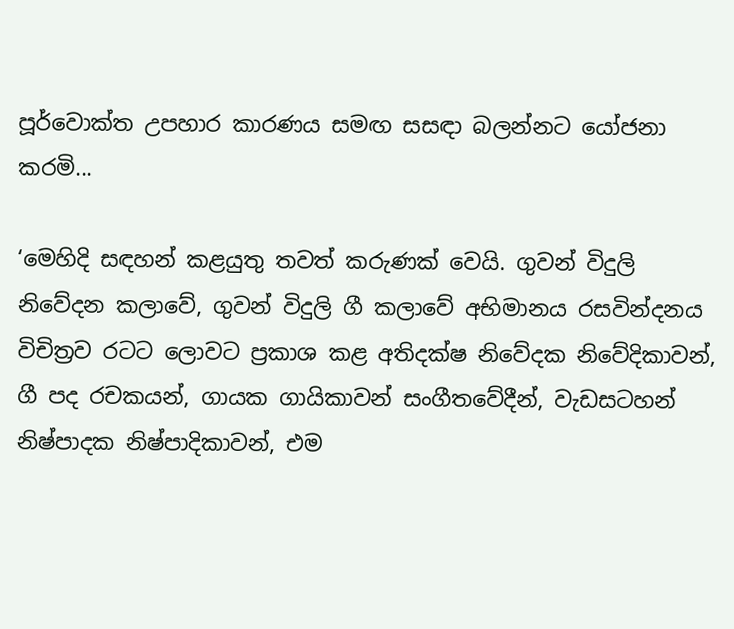පූර්වොක්ත උපහාර කාරණය සමඟ සසඳා බලන්නට යෝජනා කරමි...

‘මෙහිදි සඳහන් කළයුතු තවත් කරුණක් වෙයි. ගුවන් විදුලි නිවේදන කලාවේ, ගුවන් විදුලි ගී කලාවේ අභිමානය රසවින්දනය විචිත්‍රව රටට ලොවට ප්‍රකාශ කළ අතිදක්ෂ නිවේදක නිවේදිකාවන්, ගී පද රචකයන්, ගායක ගායිකාවන් සංගීතවේදීන්, වැඩසටහන් නිෂ්පාදක නිෂ්පාදිකාවන්, එම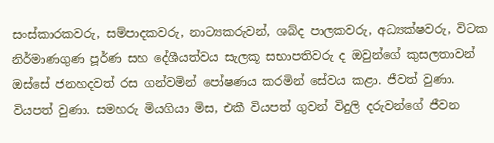සංස්කාරකවරු, සම්පාදකවරු, නාට්‍යකරුවන්, ශබ්ද පාලකවරු, අධ්‍යක්ෂවරු, විටක නිර්මාණගුණ පූර්ණ සහ දේශීයත්වය සැලකූ සභාපතිවරු ද ඔවුන්ගේ කුසලතාවන් ඔස්සේ ජනහදවත් රස ගන්වමින් පෝෂණය කරමින් සේවය කළා. ජීවත් වුණා. වියපත් වුණා. සමහරු මියගියා මිස, එකී වියපත් ගුවන් විදුලි දරුවන්ගේ ජීවන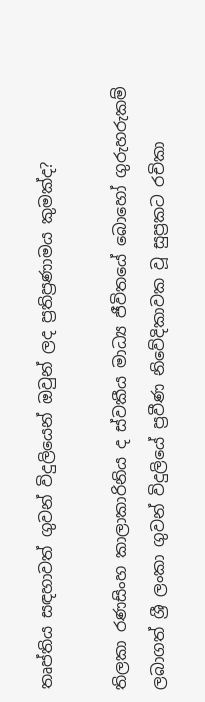තෘප්තිය සඳහාවත් ගුවන් විදුලියෙන් ඔවුන් ලද ප්‍රතිප්‍රණාමය කුමක්ද?

තිලකා රණසිංහ කාලාකාරිනිය ද ස්වකීය මාධ්‍ය ජීවිතයේ බොහෝ ගුරුහරුකම් ලබාගත් ශ්‍රී ලංකා ගුවන් විදුලියේ ප්‍රවීණ නිවේදිකාවක වූ සුප්‍රකට රචිකා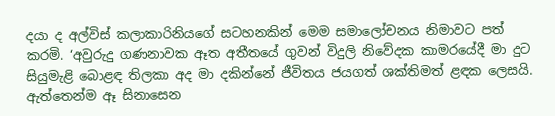දයා ද අල්විස් කලාකාරිනියගේ සටහනකින් මෙම සමාලෝචනය නිමාවට පත් කරමි. ‘අවුරුදු ගණනාවක ඈත අතීතයේ ගුවන් විදුලි නිවේදක කාමරයේදී මා දුට සියුමැළි බොළඳ තිලකා අද මා දකින්නේ ජීවිතය ජයගත් ශක්තිමත් ළඳක ලෙසයි. ඇත්තෙන්ම ඈ සිනාසෙන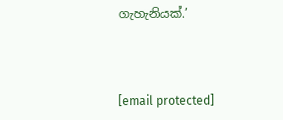ගැහැනියක්.’



[email protected]